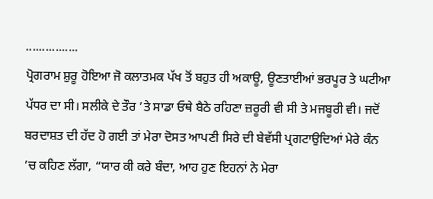................
ਪ੍ਰੋਗਰਾਮ ਸ਼ੁਰੂ ਹੋਇਆ ਜੋ ਕਲਾਤਮਕ ਪੱਖ ਤੋਂ ਬਹੁਤ ਹੀ ਅਕਾਊ, ਊਣਤਾਈਆਂ ਭਰਪੂਰ ਤੇ ਘਟੀਆ ਪੱਧਰ ਦਾ ਸੀ। ਸਲੀਕੇ ਦੇ ਤੌਰ ’ਤੇ ਸਾਡਾ ਓਥੇ ਬੈਠੇ ਰਹਿਣਾ ਜ਼ਰੂਰੀ ਵੀ ਸੀ ਤੇ ਮਜਬੂਰੀ ਵੀ। ਜਦੋਂ ਬਰਦਾਸ਼ਤ ਦੀ ਹੱਦ ਹੋ ਗਈ ਤਾਂ ਮੇਰਾ ਦੋਸਤ ਆਪਣੀ ਸਿਰੇ ਦੀ ਬੇਵੱਸੀ ਪ੍ਰਗਟਾਉਦਿਆਂ ਮੇਰੇ ਕੰਨ ’ਚ ਕਹਿਣ ਲੱਗਾ, “ਯਾਰ ਕੀ ਕਰੇ ਬੰਦਾ, ਆਹ ਹੁਣ ਇਹਨਾਂ ਨੇ ਮੇਰਾ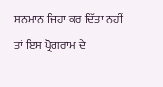ਸਨਮਾਨ ਜਿਹਾ ਕਰ ਦਿੱਤਾ ਨਹੀਂ ਤਾਂ ਇਸ ਪ੍ਰੋਗਰਾਮ ਦੇ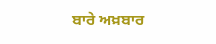ਬਾਰੇ ਅਖ਼ਬਾਰ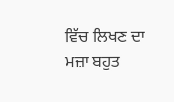ਵਿੱਚ ਲਿਖਣ ਦਾ ਮਜ਼ਾ ਬਹੁਤ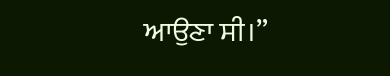ਆਉਣਾ ਸੀ।”